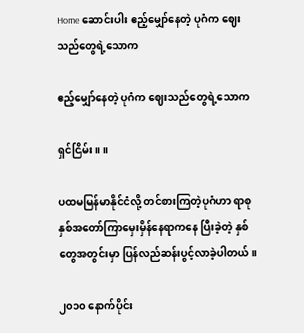Home ဆောင်းပါး ဧည့်မျှော်နေတဲ့ ပုဂံက ဈေးသည်တွေရဲ့သောက

ဧည့်မျှော်နေတဲ့ ပုဂံက ဈေးသည်တွေရဲ့သောက

ရှင်ငြိမ်း။ ။

ပထမမြန်မာနိုင်ငံလို့ တင်စားကြတဲ့ပုဂံဟာ ရာစုနှစ်အတော်ကြာမှေးမှိန်နေရာကနေ ပြီးခဲ့တဲ့ နှစ်တွေအတွင်းမှာ ပြန်လည်ဆန်းပွင့်လာခဲ့ပါတယ်။

၂၀၁၀ နောက်ပိုင်း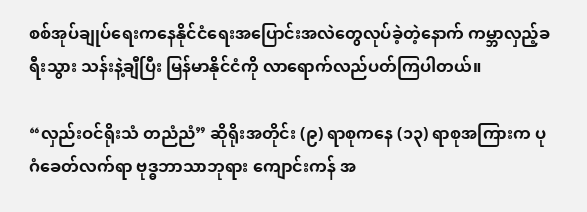စစ်အုပ်ချုပ်ရေးကနေနိုင်ငံရေးအပြောင်းအလဲတွေလုပ်ခဲ့တဲ့နောက် ကမ္ဘာလှည့်ခရီးသွား သန်းနဲ့ချီပြီး မြန်မာနိုင်ငံကို လာရောက်လည်ပတ်ကြပါတယ်။

“လှည်းဝင်ရိုးသံ တညံညံ” ဆိုရိုးအတိုင်း (၉) ရာစုကနေ (၁၃) ရာစုအကြားက ပုဂံခေတ်လက်ရာ ဗုဒ္ဓဘာသာဘုရား ကျောင်းကန် အ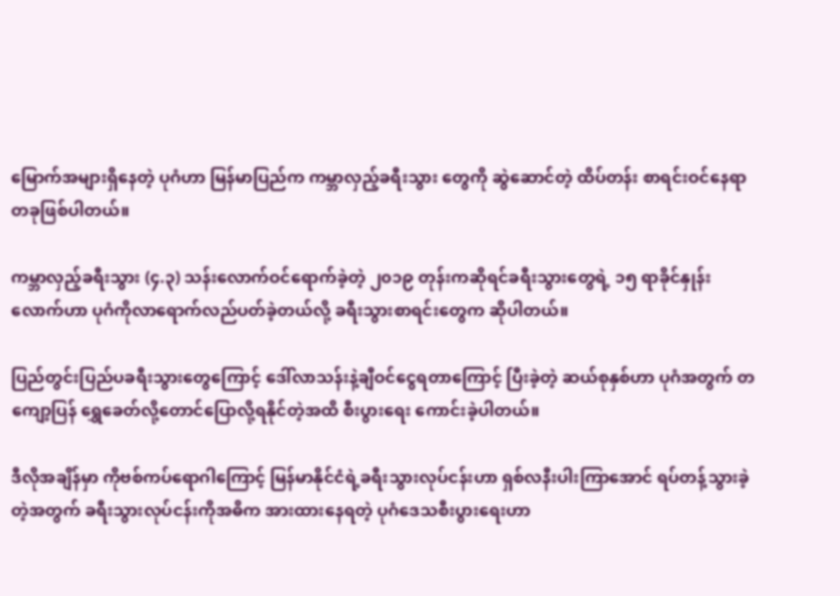မြောက်အများရှိနေတဲ့ ပုဂံဟာ မြန်မာပြည်က ကမ္ဘာလှည့်ခရီးသွား တွေကို ဆွဲဆောင်တဲ့ ထိပ်တန်း စာရင်းဝင်နေရာတခုဖြစ်ပါတယ်။

ကမ္ဘာလှည့်ခရီးသွား (၄.၃) သန်းလောက်ဝင်ရောက်ခဲ့တဲ့ ၂၀၁၉ တုန်းကဆိုရင်ခရီးသွားတွေရဲ့ ၁၅ ရာခိုင်နှုန်းလောက်ဟာ ပုဂံကိုလာရောက်လည်ပတ်ခဲ့တယ်လို့ ခရီးသွားစာရင်းတွေက ဆိုပါတယ်။

ပြည်တွင်းပြည်ပခရီးသွားတွေကြောင့် ဒေါ်လာသန်းနဲ့ချီဝင်ငွေရတာကြောင့် ပြီးခဲ့တဲ့ ဆယ်စုနှစ်ဟာ ပုဂံအတွက် တကျော့ပြန် ရွှေခေတ်လို့တောင်ပြောလို့ရနိုင်တဲ့အထိ စီးပွားရေး ကောင်းခဲ့ပါတယ်။

ဒီလိုအချိန်မှာ ကိုဗစ်ကပ်ရောဂါကြောင့် မြန်မာနိုင်ငံရဲ့ခရီးသွားလုပ်ငန်းဟာ ရှစ်လနီးပါးကြာအောင် ရပ်တန့်သွားခဲ့တဲ့အတွက် ခရီးသွားလုပ်ငန်းကိုအဓိက အားထားနေရတဲ့ ပုဂံဒေသစီးပွားရေးဟာ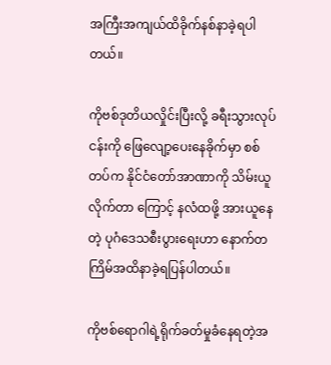အကြီးအကျယ်ထိခိုက်နစ်နာခဲ့ရပါတယ်။

ကိုဗစ်ဒုတိယလှိုင်းပြီးလို့ ခရီးသွားလုပ်ငန်းကို ဖြေလျော့ပေးနေခိုက်မှာ စစ်တပ်က နိုင်ငံတော်အာဏာကို သိမ်းယူလိုက်တာ ကြောင့် နလံထဖို့ အားယူနေတဲ့ ပုဂံဒေသစီးပွားရေးဟာ နောက်တကြိမ်အထိနာခဲ့ရပြန်ပါတယ်။

ကိုဗစ်ရောဂါရဲ့ရိုက်ခတ်မှုခံနေရတဲ့အ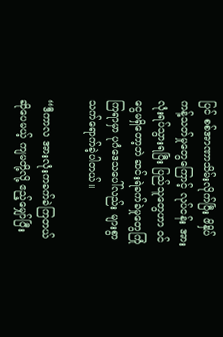ပြင် စစ်အာဏာသိမ်းလိုက်ပြီး ဖိနှိပ်ကန့်သတ်မှုတွေကြောင့် လုပ်ငန်း အားလုံးရပ်သွားရပြီး ပြည်သူတွေဟာ ဝင်ငွေမရှိတော့ဘဲ ဆင်းရဲခက်ခဲမှုတွေကြုံကြရာမှာ ပုဂံဒေသပေါ်လည်း များစွာသက်ရောက်ခဲ့ပါတယ်။

“ဒီကာလ အားလုံးကခက်ခဲကြတယ်ဆိုပေမယ့် ကျမတို့လို့ ဧည့်မျှော်ပြီး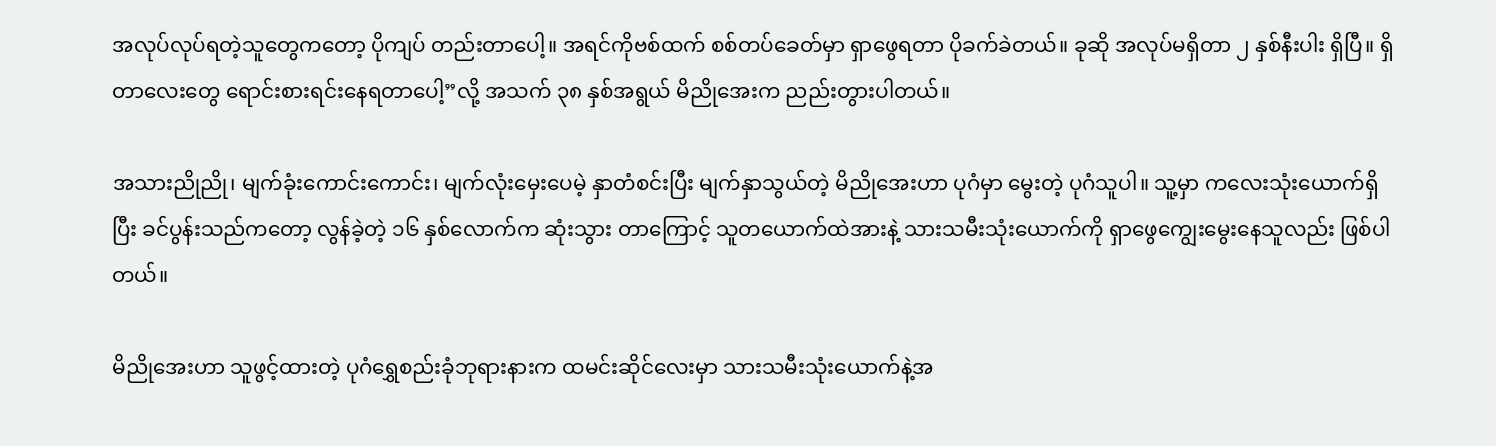အလုပ်လုပ်ရတဲ့သူတွေကတော့ ပိုကျပ် တည်းတာပေါ့။ အရင်ကိုဗစ်ထက် စစ်တပ်ခေတ်မှာ ရှာဖွေရတာ ပိုခက်ခဲတယ်။ ခုဆို အလုပ်မရှိတာ ၂ နှစ်နီးပါး ရှိပြီ။ ရှိတာလေးတွေ ရောင်းစားရင်းနေရတာပေါ့”လို့ အသက် ၃၈ နှစ်အရွယ် မိညိုအေးက ညည်းတွားပါတယ်။

အသားညိုညို၊ မျက်ခုံးကောင်းကောင်း၊ မျက်လုံးမှေးပေမဲ့ နှာတံစင်းပြီး မျက်နှာသွယ်တဲ့ မိညိုအေးဟာ ပုဂံမှာ မွေးတဲ့ ပုဂံသူပါ။ သူ့မှာ ကလေးသုံးယောက်ရှိပြီး ခင်ပွန်းသည်ကတော့ လွန်ခဲ့တဲ့ ၁၆ နှစ်လောက်က ဆုံးသွား တာကြောင့် သူတယောက်ထဲအားနဲ့ သားသမီးသုံးယောက်ကို ရှာဖွေကျွေးမွေးနေသူလည်း ဖြစ်ပါတယ်။

မိညိုအေးဟာ သူဖွင့်ထားတဲ့ ပုဂံရွှေစည်းခုံဘုရားနားက ထမင်းဆိုင်လေးမှာ သားသမီးသုံးယောက်နဲ့အ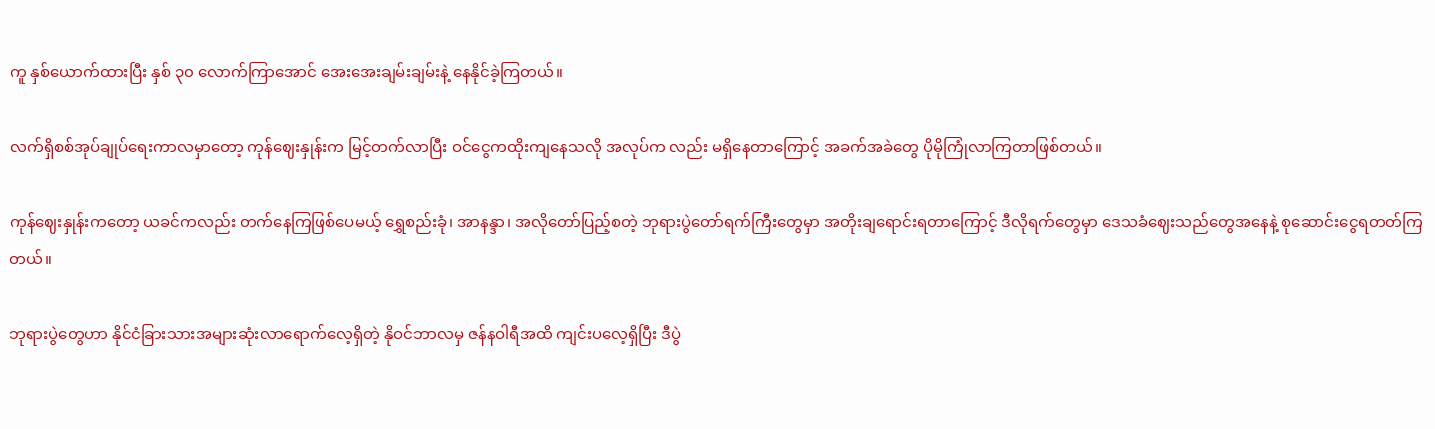ကူ နှစ်ယောက်ထားပြီး နှစ် ၃၀ လောက်ကြာအောင် အေးအေးချမ်းချမ်းနဲ့ နေနိုင်ခဲ့ကြတယ်။

လက်ရှိစစ်အုပ်ချုပ်ရေးကာလမှာတော့ ကုန်ဈေးနှုန်းက မြင့်တက်လာပြီး ဝင်ငွေကထိုးကျနေသလို အလုပ်က လည်း မရှိနေတာကြောင့် အခက်အခဲတွေ ပိုမိုကြုံလာကြတာဖြစ်တယ်။

ကုန်ဈေးနှုန်းကတော့ ယခင်ကလည်း တက်နေကြဖြစ်ပေမယ့် ရွှေစည်းခုံ၊ အာနန္ဒာ၊ အလိုတော်ပြည့်စတဲ့ ဘုရားပွဲတော်ရက်ကြီးတွေမှာ အတိုးချရောင်းရတာကြောင့် ဒီလိုရက်တွေမှာ ဒေသခံဈေးသည်တွေအနေနဲ့ စုဆောင်းငွေရတတ်ကြတယ်။

ဘုရားပွဲတွေဟာ နိုင်ငံခြားသားအများဆုံးလာရောက်လေ့ရှိတဲ့ နိုဝင်ဘာလမှ ဇန်နဝါရီအထိ ကျင်းပလေ့ရှိပြီး ဒီပွဲ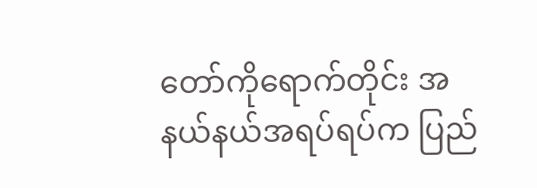တော်ကိုရောက်တိုင်း အနယ်နယ်အရပ်ရပ်က ပြည်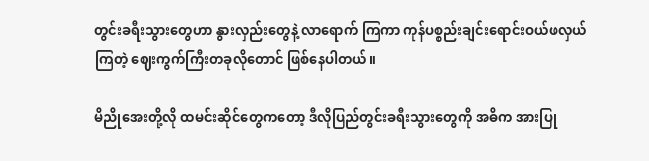တွင်းခရီးသွားတွေဟာ နွားလှည်းတွေနဲ့ လာရောက် ကြကာ ကုန်ပစ္စည်းချင်းရောင်းဝယ်ဖလှယ်ကြတဲ့ ဈေးကွက်ကြီးတခုလိုတောင် ဖြစ်နေပါတယ်။

မိညိုအေးတို့လို ထမင်းဆိုင်တွေကတော့ ဒီလိုပြည်တွင်းခရီးသွားတွေကို အဓိက အားပြု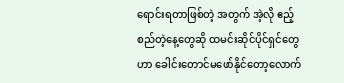ရောင်းရတာဖြစ်တဲ့ အတွက် အဲ့လို ဧည့်စည်တဲ့နေ့တွေဆို ထမင်းဆိုင်ပိုင်ရှင်တွေဟာ ခေါင်းတောင်မဖော်နိုင်တော့လောက်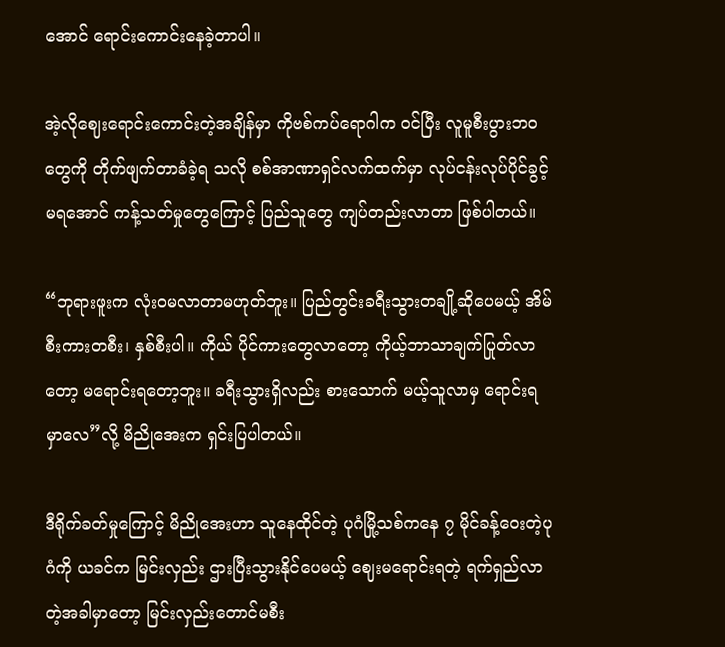အောင် ရောင်းကောင်းနေခဲ့တာပါ။

အဲ့လိုဈေးရောင်းကောင်းတဲ့အချိန်မှာ ကိုဗစ်ကပ်ရောဂါက ဝင်ပြီး လူမူစီးပွားဘဝတွေကို တိုက်ဖျက်တာခံခဲ့ရ သလို စစ်အာဏာရှင်လက်ထက်မှာ လုပ်ငန်းလုပ်ပိုင်ခွင့်မရအောင် ကန့်သတ်မှုတွေကြောင့် ပြည်သူတွေ ကျပ်တည်းလာတာ ဖြစ်ပါတယ်။

“ဘုရားဖူးက လုံးဝမလာတာမဟုတ်ဘူး။ ပြည်တွင်းခရီးသွားတချို့ဆိုပေမယ့် အိမ်စီးကားတစီး၊ နှစ်စီးပါ။ ကိုယ် ပိုင်ကားတွေလာတော့ ကိုယ့်ဘာသာချက်ပြုတ်လာတော့ မရောင်းရတော့ဘူး။ ခရီးသွားရှိလည်း စားသောက် မယ့်သူလာမှ ရောင်းရမှာလေ”လို့ မိညိုအေးက ရှင်းပြပါတယ်။

ဒီရိုက်ခတ်မှုကြောင့် မိညိုအေးဟာ သူနေထိုင်တဲ့ ပုဂံမြို့သစ်ကနေ ၇ မိုင်ခန့်ဝေးတဲ့ပုဂံကို ယခင်က မြင်းလှည်း ဌားပြီးသွားနိုင်ပေမယ့် ဈေးမရောင်းရတဲ့ ရက်ရှည်လာတဲ့အခါမှာတော့ မြင်းလှည်းတောင်မစီး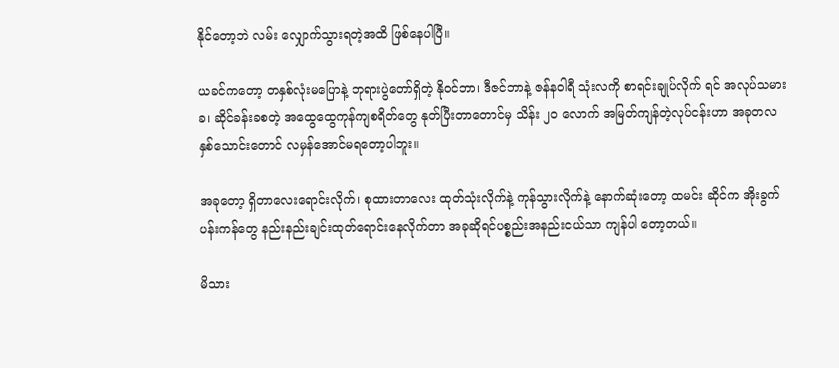နိုင်တော့ဘဲ လမ်း လျှောက်သွားရတဲ့အထိ ဖြစ်နေပါပြီ။

ယခင်ကတော့ တနှစ်လုံးမပြောနဲ့ ဘုရားပွဲတော်ရှိတဲ့ နိုဝင်ဘာ၊ ဒီဇင်ဘာနဲ့ ဇန်နဝါရီ သုံးလကို စာရင်းချုပ်လိုက် ရင် အလုပ်သမားခ၊ ဆိုင်ခန်းခစတဲ့ အထွေထွေကုန်ကျစရိတ်တွေ နုတ်ပြီးတာတောင်မှ သိန်း ၂၀ လောက် အမြတ်ကျန်တဲ့လုပ်ငန်းဟာ အခုတလနှစ်သောင်းတောင် လမှန်အောင်မရတော့ပါဘူး။

အခုတော့ ရှိတာလေးရောင်းလိုက်၊ စုထားတာလေး ထုတ်သုံးလိုက်နဲ့ ကုန်သွားလိုက်နဲ့ နောက်ဆုံးတော့ ထမင်း ဆိုင်က အိုးခွက်ပန်းကန်တွေ နည်းနည်းချင်းထုတ်ရောင်းနေလိုက်တာ အခုဆိုရင်ပစ္စည်းအနည်းငယ်သာ ကျန်ပါ တော့တယ်။

မိသား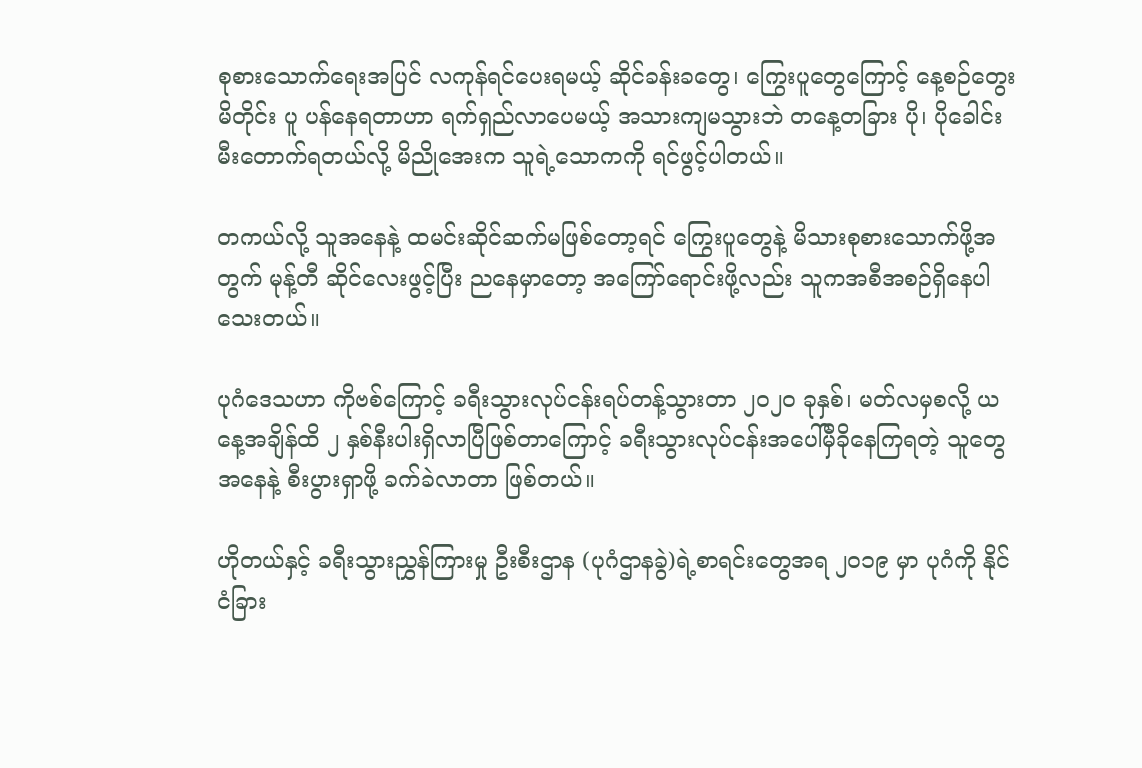စုစားသောက်ရေးအပြင် လကုန်ရင်ပေးရမယ့် ဆိုင်ခန်းခတွေ၊ ကြွေးပူတွေကြောင့် နေ့စဉ်တွေးမိတိုင်း ပူ ပန်နေရတာဟာ ရက်ရှည်လာပေမယ့် အသားကျမသွားဘဲ တနေ့တခြား ပို၊ ပိုခေါင်းမီးတောက်ရတယ်လို့ မိညိုအေးက သူရဲ့သောကကို ရင်ဖွင့်ပါတယ်။

တကယ်လို့ သူအနေနဲ့ ထမင်းဆိုင်ဆက်မဖြစ်တော့ရင် ကြွေးပူတွေနဲ့ မိသားစုစားသောက်ဖို့အတွက် မုန့်တီ ဆိုင်လေးဖွင့်ပြီး ညနေမှာတော့ အကြော်ရောင်းဖို့လည်း သူကအစီအစဉ်ရှိနေပါသေးတယ်။

ပုဂံဒေသဟာ ကိုဗစ်ကြောင့် ခရီးသွားလုပ်ငန်းရပ်တန့်သွားတာ ၂၀၂၀ ခုနှစ်၊ မတ်လမှစလို့ ယနေ့အချိန်ထိ ၂ နှစ်နီးပါးရှိလာပြီဖြစ်တာကြောင့် ခရီးသွားလုပ်ငန်းအပေါ်မှီခိုနေကြရတဲ့ သူတွေအနေနဲ့ စီးပွားရှာဖို့ ခက်ခဲလာတာ ဖြစ်တယ်။

ဟိုတယ်နှင့် ခရီးသွားညွှန်ကြားမှု ဦးစီးဌာန (ပုဂံဌာနခွဲ)ရဲ့စာရင်းတွေအရ ၂၀၁၉ မှာ ပုဂံကို နိုင်ငံခြား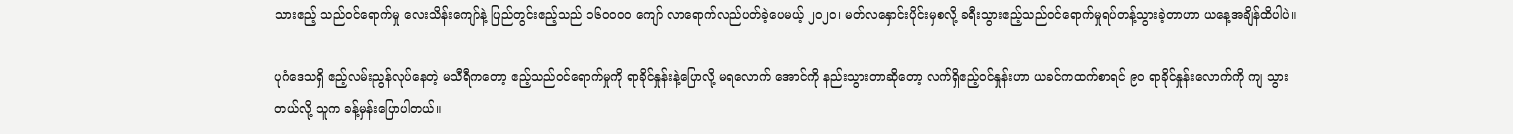သားဧည့် သည်ဝင်ရောက်မှု လေးသိန်းကျော်နဲ့ ပြည်တွင်းဧည့်သည် ၁၆၀၀၀၀ ကျော် လာရောက်လည်ပတ်ခဲ့ပေမယ့် ၂၀၂၀၊ မတ်လနှောင်းပိုင်းမှစလို့ ခရီးသွားဧည့်သည်ဝင်ရောက်မှုရပ်တန့်သွားခဲ့တာဟာ ယနေ့အချိန်ထိပါပဲ။

ပုဂံဒေသရှိ ဧည့်လမ်းညွန်လုပ်နေတဲ့ မသီရီကတော့ ဧည့်သည်ဝင်ရောက်မှုကို ရာခိုင်နှုန်းနဲ့ပြောလို့ မရလောက် အောင်ကို နည်းသွားတာဆိုတော့ လက်ရှိဧည့်ဝင်နှုန်းဟာ ယခင်ကထက်စာရင် ၉၀ ရာခိုင်နှုန်းလောက်ကို ကျ သွားတယ်လို့ သူက ခန့်မှန်းပြောပါတယ်။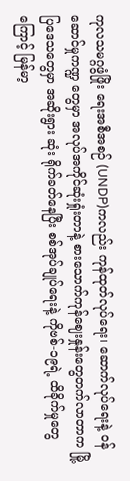ကုလသမဂ္ဂဖွံဖြိုး ရေးအစီအစဉ် (UNDP)ကလည်း ကုန်ထုတ်လုပ်ရေး၊ ဆောက်လုပ်ရေးနဲ့ ဝန်ဆောင်မှုကဏ္ဍ တွေမှာ အလုပ်အကိုင်ဆုံးရှုံးတာနဲ့ စားသောက်ကုန်ဈေးနှုန်းတွေတက်လာတာက မြို့ပြဒေသတွေမှာ အဆိုးရွား ဆုံး ရိုက်ခတ်နေပြီး စစ်အုပ်ချုပ်ရေးနဲ့ ကိုဗစ်-၁၉ရဲ့ ထိခိုက်မှုတွေကြောင့် မြန်မာ့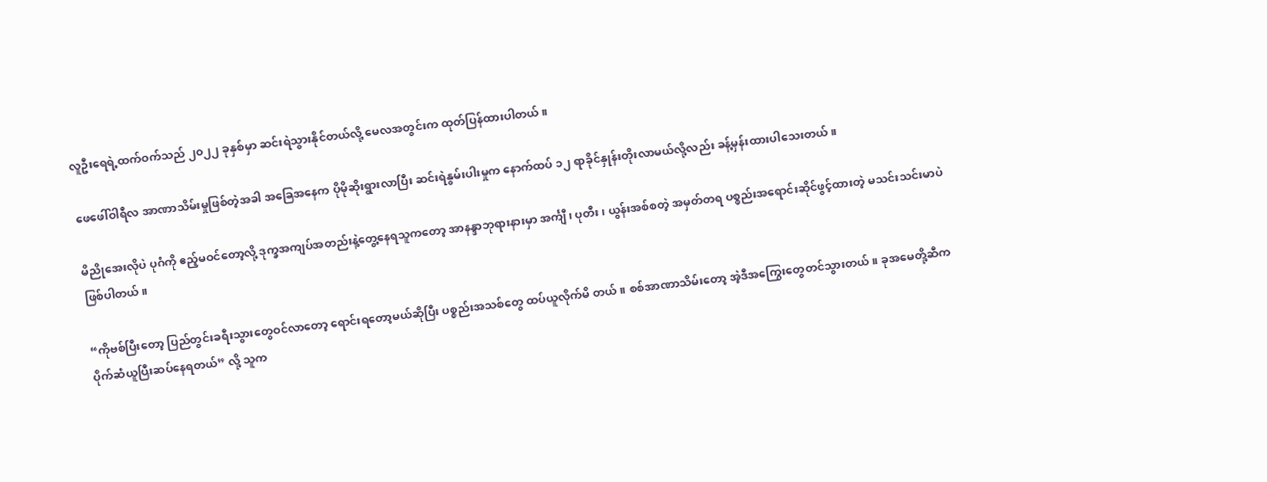လူဦးရေရဲ့ထက်ဝက်သည် ၂၀၂၂ ခုနှစ်မှာ ဆင်းရဲသွားနိုင်တယ်လို့ မေလအတွင်းက ထုတ်ပြန်ထားပါတယ်။

ဖေဖေါ်ဝါရီလ အာဏာသိမ်းမှုဖြစ်တဲ့အခါ အခြေအနေက ပိုမိုဆိုးရွားလာပြီး ဆင်းရဲနွမ်းပါးမှုက နောက်ထပ် ၁၂ ရာခိုင်နှုန်းတိုးလာမယ်လို့လည်း ခန့်မှန်းထားပါသေးတယ်။

မိညိုအေးလိုပဲ ပုဂံကို ဧည့်မဝင်တော့လို့ ဒုက္ခအကျပ်အတည်းနဲ့တွေ့နေရသူကတော့ အာနန္ဒာဘုရားနားမှာ အင်္ကျီ၊ ပုတီး၊ ယွန်းအစ်စတဲ့ အမှတ်တရ ပစ္စည်းအရောင်းဆိုင်ဖွင့်ထားတဲ့ မသင်းသင်းမာပဲဖြစ်ပါတယ်။

“ကိုဗစ်ပြီးတော့ ပြည်တွင်းခရီးသွားတွေဝင်လာတော့ ရောင်းရတော့မယ်ဆိုပြီး ပစ္စည်းအသစ်တွေ ထပ်ယူလိုက်မိ တယ်။ စစ်အာဏာသိမ်းတော့ အဲ့ဒီအကြွေးတွေတင်သွားတယ်။ ခုအမေတို့ဆီက ပိုက်ဆံယူပြီးဆပ်နေရတယ်” လို့ သူက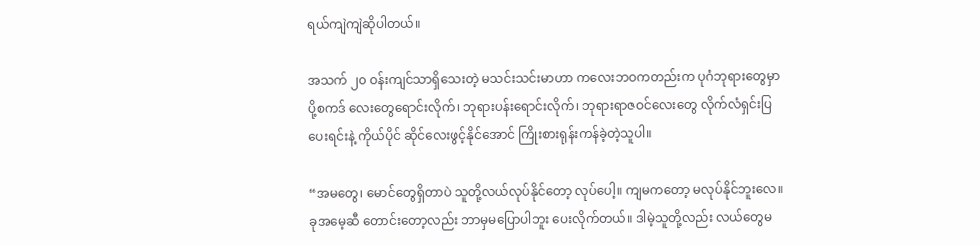ရယ်ကျဲကျဲဆိုပါတယ်။

အသက် ၂၀ ဝန်းကျင်သာရှိသေးတဲ့ မသင်းသင်းမာဟာ ကလေးဘဝကတည်းက ပုဂံဘုရားတွေမှာ ပို့စကဒ် လေးတွေရောင်းလိုက်၊ ဘုရားပန်းရောင်းလိုက်၊ ဘုရားရာဇဝင်လေးတွေ လိုက်လံရှင်းပြပေးရင်းနဲ့ ကိုယ်ပိုင် ဆိုင်လေးဖွင့်နိုင်အောင် ကြိုးစားရုန်းကန်ခဲ့တဲ့သူပါ။

“အမတွေ၊ မောင်တွေရှိတာပဲ သူတို့လယ်လုပ်နိုင်တော့ လုပ်ပေါ့။ ကျမကတော့ မလုပ်နိုင်ဘူးလေ။ ခုအမေ့ဆီ တောင်းတော့လည်း ဘာမှမပြောပါဘူး ပေးလိုက်တယ်။ ဒါမဲ့သူတို့လည်း လယ်တွေမ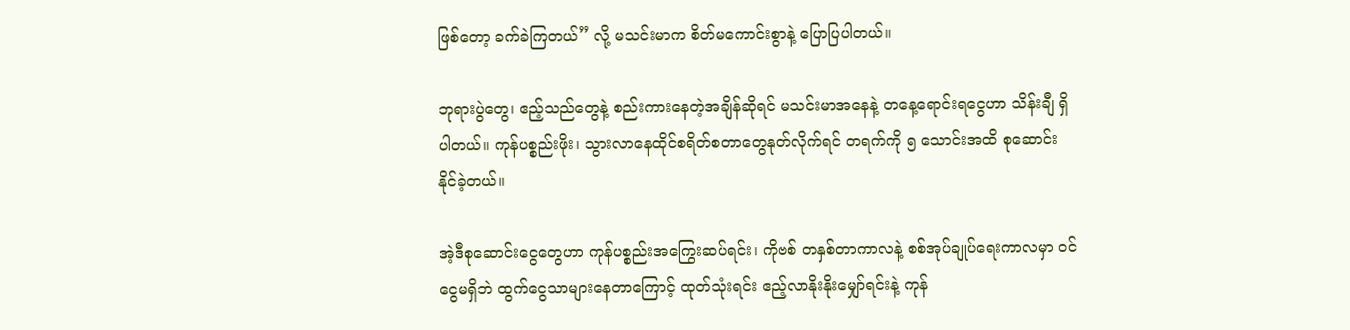ဖြစ်တော့ ခက်ခဲကြတယ်” လို့ မသင်းမာက စိတ်မကောင်းစွာနဲ့ ပြောပြပါတယ်။

ဘုရားပွဲတွေ၊ ဧည့်သည်တွေနဲ့ စည်းကားနေတဲ့အချိန်ဆိုရင် မသင်းမာအနေနဲ့ တနေ့ရောင်းရငွေဟာ သိန်းချီ ရှိပါတယ်။ ကုန်ပစ္စည်းဖိုး၊ သွားလာနေထိုင်စရိတ်စတာတွေနုတ်လိုက်ရင် တရက်ကို ၅ သောင်းအထိ စုဆောင်း နိုင်ခဲ့တယ်။

အဲ့ဒီစုဆောင်းငွေတွေဟာ ကုန်ပစ္စည်းအကြွေးဆပ်ရင်း၊ ကိုဗစ် တနှစ်တာကာလနဲ့ စစ်အုပ်ချုပ်ရေးကာလမှာ ဝင်ငွေမရှိဘဲ ထွက်ငွေသာများနေတာကြောင့် ထုတ်သုံးရင်း ဧည့်လာနိုးနိုးမျှော်ရင်းနဲ့ ကုန်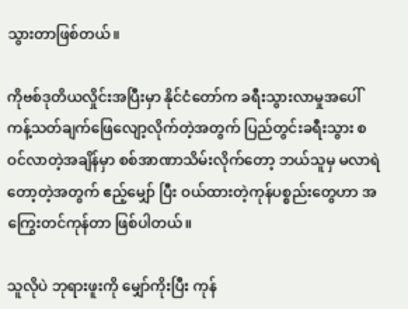သွားတာဖြစ်တယ်။

ကိုဗစ်ဒုတိယလှိုင်းအပြီးမှာ နိုင်ငံတော်က ခရီးသွားလာမှုအပေါ် ကန့်သတ်ချက်ဖြေလျော့လိုက်တဲ့အတွက် ပြည်တွင်းခရီးသွား စဝင်လာတဲ့အချိန်မှာ စစ်အာဏာသိမ်းလိုက်တော့ ဘယ်သူမှ မလာရဲတော့တဲ့အတွက် ဧည့်မျှော် ပြီး ဝယ်ထားတဲ့ကုန်ပစ္စည်းတွေဟာ အကြွေးတင်ကုန်တာ ဖြစ်ပါတယ်။

သူလိုပဲ ဘုရားဖူးကို မျှော်ကိုးပြီး ကုန်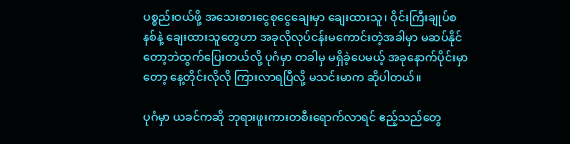ပစ္စည်းဝယ်ဖို့ အသေးစားငွေစုငွေချေးမှာ ချေးထားသူ၊ ဝိုင်းကြီးချုပ်စနစ်နဲ့ ချေးထားသူတွေဟာ အခုလိုလုပ်ငန်းမကောင်းတဲ့အခါမှာ မဆပ်နိုင်တော့ဘဲထွက်ပြေးတယ်လို့ ပုဂံမှာ တခါမှ မရှိခဲ့ပေမယ့် အခုနောက်ပိုင်းမှာတော့ နေ့တိုင်းလိုလို ကြားလာရပြီလို့ မသင်းမာက ဆိုပါတယ်။

ပုဂံမှာ ယခင်ကဆို ဘုရားဖူးကားတစီးရောက်လာရင် ဧည့်သည်တွေ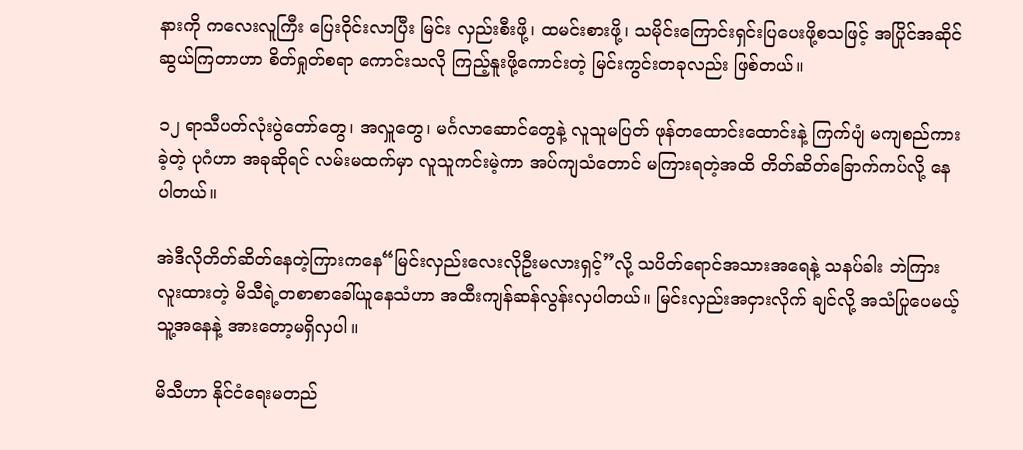နားကို ကလေးလူကြီး ပြေးဝိုင်းလာပြီး မြင်း လှည်းစီးဖို့၊ ထမင်းစားဖို့၊ သမိုင်းကြောင်းရှင်းပြပေးဖို့စသဖြင့် အပြိုင်အဆိုင်ဆွယ်ကြတာဟာ စိတ်ရှုတ်စရာ ကောင်းသလို ကြည့်နူးဖို့ကောင်းတဲ့ မြင်းကွင်းတခုလည်း ဖြစ်တယ်။

၁၂ ရာသီပတ်လုံးပွဲတော်တွေ၊ အလှူတွေ၊ မင်္ဂလာဆောင်တွေနဲ့ လူသူမပြတ် ဖုန်တထောင်းထောင်းနဲ့ ကြက်ပျံ မကျစည်ကားခဲ့တဲ့ ပုဂံဟာ အခုဆိုရင် လမ်းမထက်မှာ လူသူကင်းမဲ့ကာ အပ်ကျသံတောင် မကြားရတဲ့အထိ တိတ်ဆိတ်ခြောက်ကပ်လို့ နေပါတယ်။

အဲဒီလိုတိတ်ဆိတ်နေတဲ့ကြားကနေ“မြင်းလှည်းလေးလိုဦးမလားရှင့်”လို့ သပိတ်ရောင်အသားအရေနဲ့ သနပ်ခါး ဘဲကြားလူးထားတဲ့ မိသီရဲ့တစာစာခေါ်ယူနေသံဟာ အထီးကျန်ဆန်လွန်းလှပါတယ်။ မြင်းလှည်းအငှားလိုက် ချင်လို့ အသံပြုပေမယ့် သူ့အနေနဲ့ အားတော့မရှိလှပါ။

မိသီဟာ နိုင်ငံရေးမတည်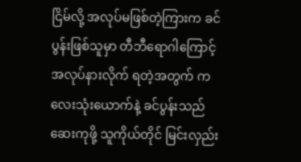ငြိမ်လို့ အလုပ်မဖြစ်တဲ့ကြားက ခင်ပွန်းဖြစ်သူမှာ တီဘီရောဂါကြောင့် အလုပ်နားလိုက် ရတဲ့အတွက် ကလေးသုံးယောက်နဲ့ ခင်ပွန်းသည်ဆေးကုဖို့ သူကိုယ်တိုင် မြင်းလှည်း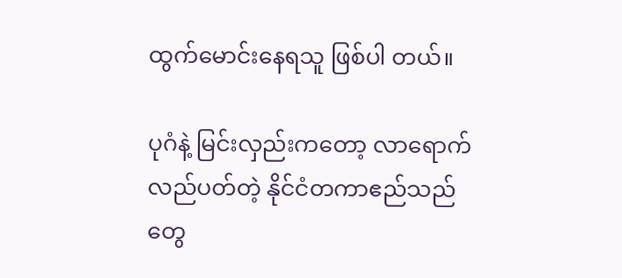ထွက်မောင်းနေရသူ ဖြစ်ပါ တယ်။

ပုဂံနဲ့ မြင်းလှည်းကတော့ လာရောက်လည်ပတ်တဲ့ နိုင်ငံတကာဧည်သည်တွေ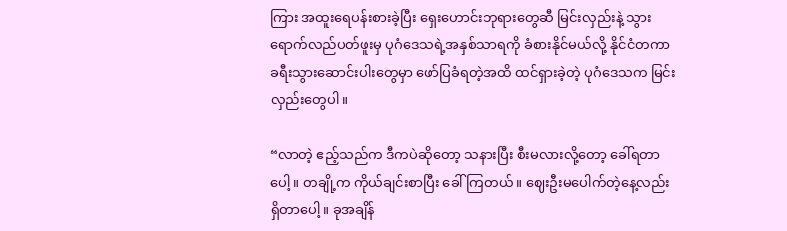ကြား အထူးရေပန်းစားခဲ့ပြီး ရှေးဟောင်းဘုရားတွေဆီ မြင်းလှည်းနဲ့ သွားရောက်လည်ပတ်ဖူးမှ ပုဂံဒေသရဲ့အနှစ်သာရကို ခံစားနိုင်မယ်လို့ နိုင်ငံတကာ ခရီးသွားဆောင်းပါးတွေမှာ ဖော်ပြခံရတဲ့အထိ ထင်ရှားခဲ့တဲ့ ပုဂံဒေသက မြင်းလှည်းတွေပါ။

“လာတဲ့ ဧည့်သည်က ဒီကပဲဆိုတော့ သနားပြီး စီးမလားလို့တော့ ခေါ်ရတာပေါ့။ တချို့က ကိုယ်ချင်းစာပြီး ခေါ်ကြတယ်။ ဈေးဦးမပေါက်တဲ့နေ့လည်း ရှိတာပေါ့။ ခုအချိန်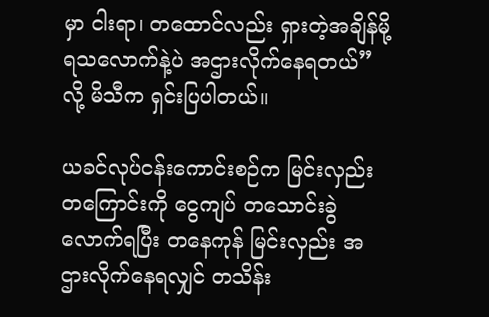မှာ ငါးရာ၊ တထောင်လည်း ရှားတဲ့အချိန်မို့ ရသလောက်နဲ့ပဲ အဌားလိုက်နေရတယ်” လို့ မိသီက ရှင်းပြပါတယ်။

ယခင်လုပ်ငန်းကောင်းစဉ်က မြင်းလှည်းတကြောင်းကို ငွေကျပ် တသောင်းခွဲလောက်ရပြီး တနေကုန် မြင်းလှည်း အဌားလိုက်နေရလျှင် တသိန်း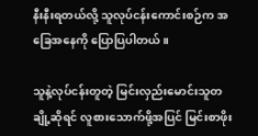နီးနီးရတယ်လို့ သူလုပ်ငန်းကောင်းစဉ်က အခြေအနေကို ပြောပြပါတယ်။

သူနဲ့လုပ်ငန်းတူတဲ့ မြင်းလှည်းမောင်းသူတချို့ဆိုရင် လူစားသောက်ဖို့အပြင် မြင်းစာဖိုး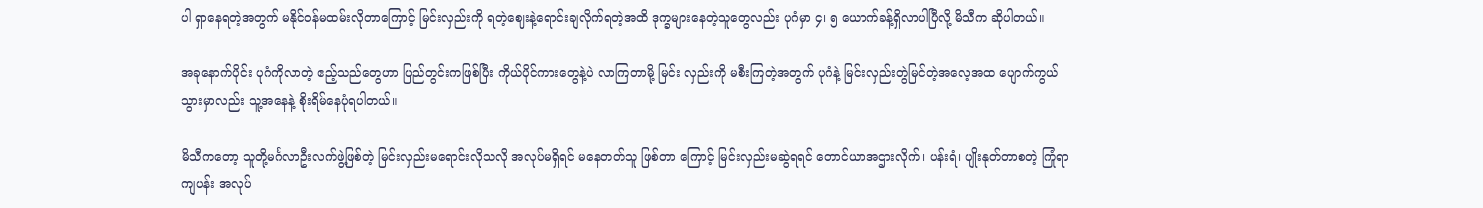ပါ ရှာနေရတဲ့အတွက် မနိုင်ဝန်မထမ်းလိုတာကြောင့် မြင်းလှည်းကို ရတဲ့ဈေးနဲ့ရောင်းချလိုက်ရတဲ့အထိ ဒုက္ခများနေတဲ့သူတွေလည်း ပုဂံမှာ ၄၊ ၅ ယောက်ခန့်ရှိလာပါပြီလို့ မိသီက ဆိုပါတယ်။

အခုနောက်ပိုင်း ပုဂံကိုလာတဲ့ ဧည့်သည်တွေဟာ ပြည်တွင်းကဖြစ်ပြီး ကိုယ်ပိုင်ကားတွေနဲ့ပဲ လာကြတာမို့ မြင်း လှည်းကို မစီးကြတဲ့အတွက် ပုဂံနဲ့ မြင်းလှည်းတွဲမြင်တဲ့အလေ့အထ ပျောက်ကွယ်သွားမှာလည်း သူ့အနေနဲ့ စိုးရိမ်နေပုံရပါတယ်။

မိသီကတော့ သူတို့မင်္ဂလာဦးလက်ဖွဲ့ဖြစ်တဲ့ မြင်းလှည်းမရောင်းလိုသလို အလုပ်မရှိရင် မနေတတ်သူ ဖြစ်တာ ကြောင့် မြင်းလှည်းမဆွဲရရင် တောင်ယာအဌားလိုက်၊ ပန်းရံ၊ ပျိုးနုတ်တာစတဲ့ ကြုံရာကျပန်း အလုပ်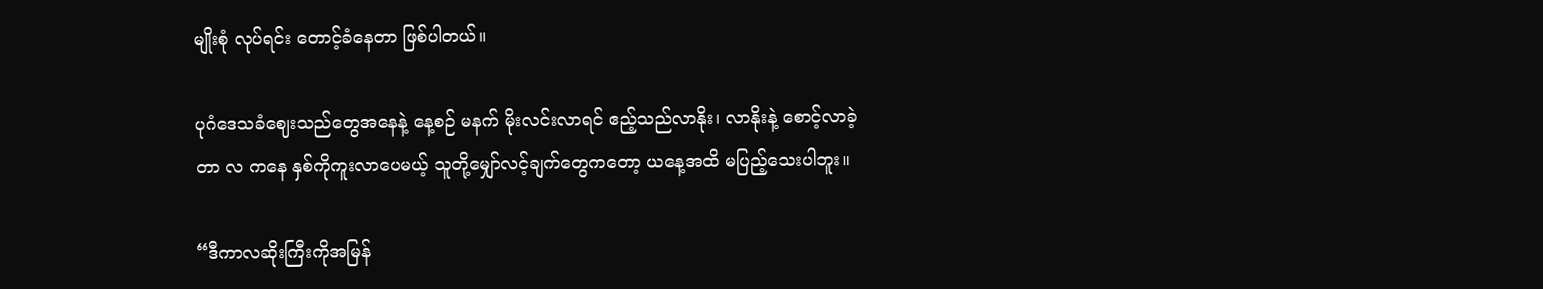မျိုးစုံ လုပ်ရင်း တောင့်ခံနေတာ ဖြစ်ပါတယ်။

ပုဂံဒေသခံဈေးသည်တွေအနေနဲ့ နေ့စဉ် မနက် မိုးလင်းလာရင် ဧည့်သည်လာနိုး၊ လာနိုးနဲ့ စောင့်လာခဲ့တာ လ ကနေ နှစ်ကိုကူးလာပေမယ့် သူတို့မျှော်လင့်ချက်တွေကတော့ ယနေ့အထိ မပြည့်သေးပါဘူး။

“ဒီကာလဆိုးကြီးကိုအမြန်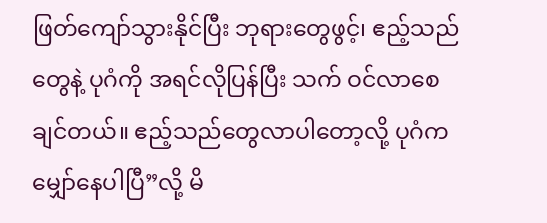ဖြတ်ကျော်သွားနိုင်ပြီး ဘုရားတွေဖွင့်၊ ဧည့်သည်တွေနဲ့ ပုဂံကို အရင်လိုပြန်ပြီး သက် ဝင်လာစေချင်တယ်။ ဧည့်သည်တွေလာပါတော့လို့ ပုဂံက မျှော်နေပါပြီ”လို့ မိ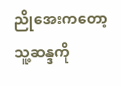ညိုအေးကတော့ သူ့ဆန္ဒကို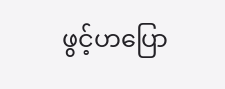ဖွင့်ဟပြော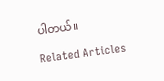ပါတယ်။

Related Articles